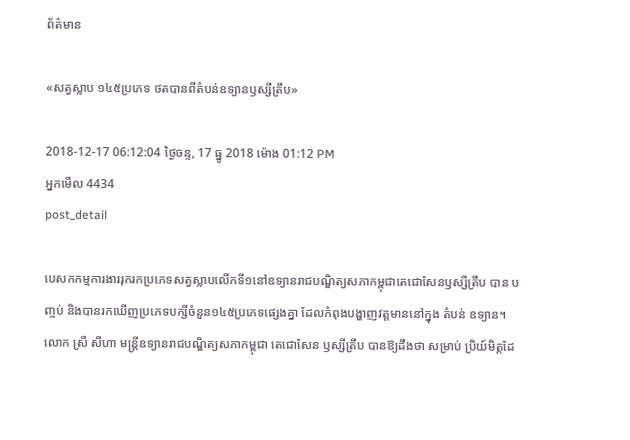ព័ត៌មាន

«សត្វស្លាប ១៤៥ប្រភេទ ថតបានពីតំបន់ឧទ្យានឫស្សីត្រឹប»

2018-12-17 06:12:04 ថ្ងៃចន្ទ, 17 ធ្នូ 2018 ម៉ោង 01:12 PM
អ្នកមើល 4434
post_detail

បេសកកម្មការងាររុករកប្រភេទសត្វស្លាបលើកទី១នៅឧទ្យានរាជបណ្ឌិត្យសភាកម្ពុជាតេជោសែនឫស្សីត្រឹប បាន បញ្ចប់ និងបានរកឃើញប្រភេទបក្សីចំនួន១៤៥ប្រភេទផ្សេងគ្នា ដែលកំពុងបង្ហាញវត្តមាននៅក្នុង តំបន់ ឧទ្យាន។ លោក ស្រី សីហា មន្ត្រីឧទ្យានរាជបណ្ឌិត្យសភាកម្ពុជា តេជោសែន ឫស្សីត្រឹប បានឱ្យដឹងថា សម្រាប់ ប្រិយ៍មិត្តដែ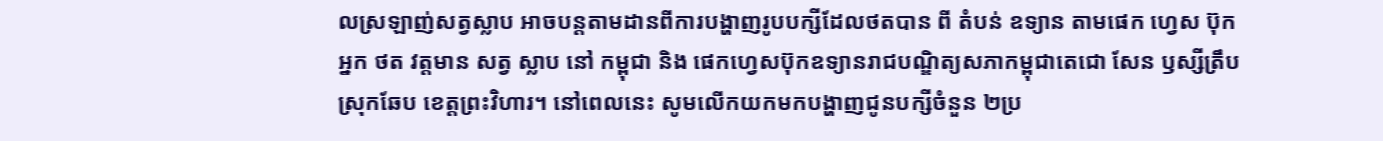លស្រឡាញ់សត្វស្លាប អាចបន្តតាមដានពីការបង្ហាញរូបបក្សីដែលថតបាន ពី តំបន់ ឧទ្យាន តាមផេក ហ្វេស ប៊ុក អ្នក ថត វត្តមាន សត្វ ស្លាប នៅ កម្ពុជា និង ផេកហ្វេសប៊ុកឧទ្យានរាជបណ្ឌិត្យសភាកម្ពុជាតេជោ សែន ឫស្សីត្រឹប ស្រុកឆែប ខេត្តព្រះវិហារ។ នៅពេលនេះ សូមលើកយកមកបង្ហាញជូនបក្សីចំនួន ២ប្រ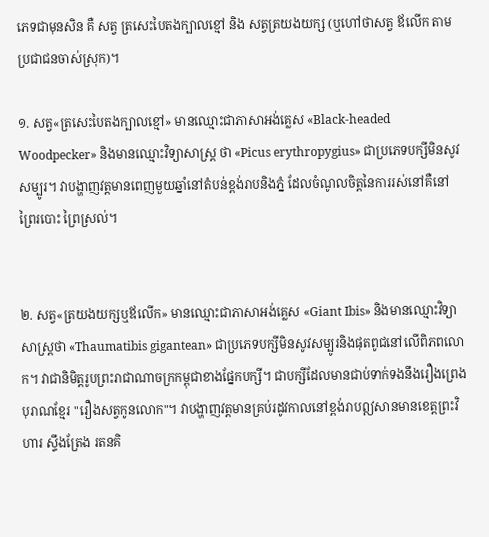ភេទជាមុនសិន គឺ សត្វ ត្រសេះបៃតងក្បាលខ្មៅ និង សត្វត្រយងយក្ស (ឬហៅថាសត្វ ឪលើក តាមប្រជាជនចាស់ស្រុក)។

១. សត្វ«ត្រសេះបៃតងក្បាលខ្មៅ» មានឈ្មោះជាភាសាអង់គ្លេស «Black-headed Woodpecker» និងមានឈ្មោះវិទ្យាសាស្ត្រ ថា «Picus erythropygius» ជាប្រភេទបក្សីមិនសូវសម្បូរ។ វាបង្ហាញវត្តមានពេញមួយឆ្នាំនៅតំបន់ខ្ពង់រាបនិងភ្នំ ដែលចំណូលចិត្តនៃការរស់នៅគឺនៅព្រៃរបោះ ព្រៃស្រល់។


២. សត្វ«ត្រយងយក្សឬឪលើក» មានឈ្មោះជាភាសាអង់គ្លេស «Giant Ibis» និងមានឈ្មោះវិទ្យាសាស្ត្រថា «Thaumatibis gigantean» ជាប្រភេទបក្សីមិនសូវសម្បូរនិងផុតពូជនៅលើពិភពលោក។ វាជានិមិត្តរូបព្រះរាជាណាចក្រកម្ពុជាខាងផ្នែកបក្សី។ ជាបក្សីដែលមានជាប់ទាក់ទងនឹងរឿងព្រេងបុរាណខ្មែរ "រឿងសត្វកូនលោក"។ វាបង្ហាញវត្តមានគ្រប់រដូវកាលនៅខ្ពង់រាបឦសានមានខេត្តព្រះវិហារ ស្ទឹងត្រែង រតនគិ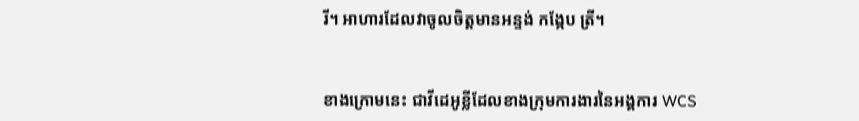រី។ អាហារដែលវាចូលចិត្តមានអន្ទង់ កង្កែប ត្រី។


ខាងក្រោមនេះ ជាវីដេអូខ្លីដែលខាងក្រុមការងារនៃអង្គការ WCS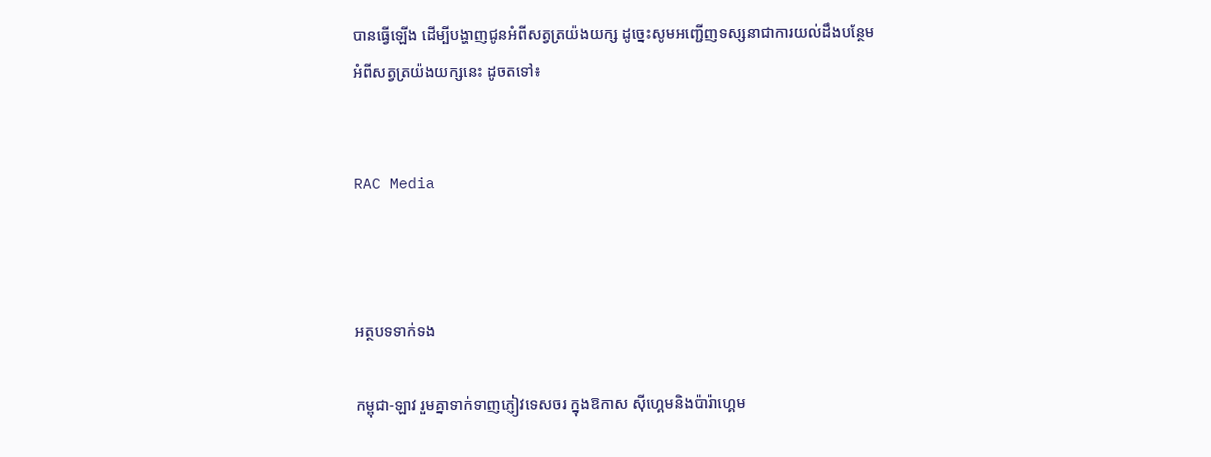បានធ្វើឡើង ដើម្បីបង្ហាញជូនអំពីសត្វត្រយ៉ងយក្ស ដូច្នេះសូមអញ្ជើញទស្សនាជាការយល់ដឹងបន្ថែមអំពីសត្វត្រយ៉ងយក្សនេះ ដូចតទៅ៖


RAC Media



អត្ថបទទាក់ទង

កម្ពុជា-ឡាវ រួមគ្នាទាក់ទាញភ្ញៀវទេសចរ ក្នុងឱកាស ស៊ីហ្គេមនិងប៉ារ៉ាហ្គេម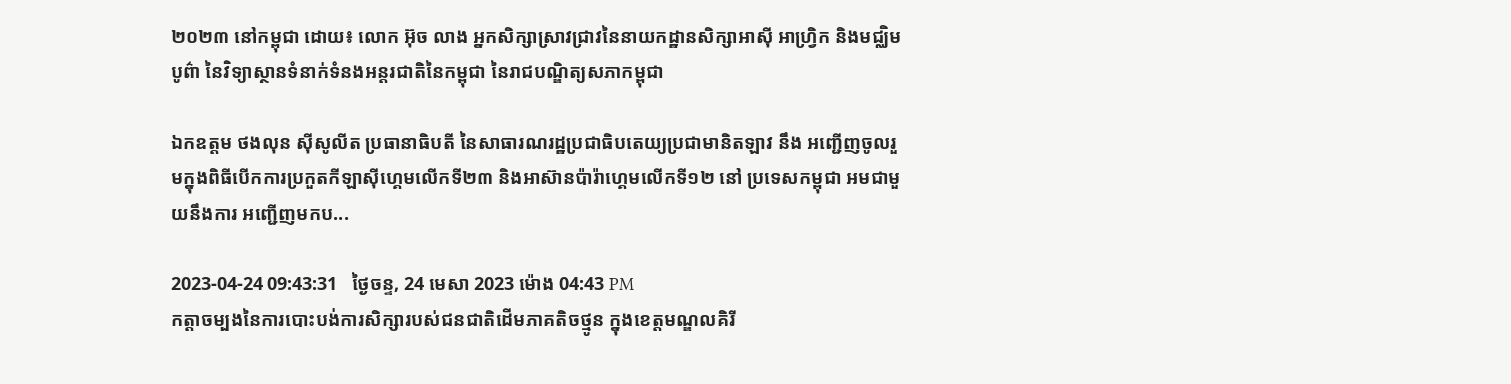២០២៣ នៅកម្ពុជា ដោយ៖ លោក អ៊ុច លាង អ្នកសិក្សាស្រាវជ្រាវនៃនាយកដ្ឋានសិក្សាអាស៊ី អាហ្វ្រិក និងមជ្ឈិមបូព៌ា នៃវិទ្យាស្ថានទំនាក់ទំនងអន្តរជាតិនៃកម្ពុជា នៃរាជបណ្ឌិត្យសភាកម្ពុជា

ឯកឧត្តម ថងលុន ស៊ីសូលីត ប្រធានាធិបតី នៃសាធារណរដ្ឋប្រជាធិបតេយ្យប្រជាមានិតឡាវ នឹង អញ្ជើញចូលរួមក្នុងពិធីបើកការប្រកួតកីឡាស៊ីហ្គេមលើកទី២៣ និងអាស៊ានប៉ារ៉ាហ្គេមលើកទី១២ នៅ ប្រទេសកម្ពុជា អមជាមួយនឹងការ អញ្ជើញមកប...

2023-04-24 09:43:31   ថ្ងៃចន្ទ, 24 មេសា 2023 ម៉ោង 04:43 PM
កត្ដាចម្បងនៃការបោះបង់ការសិក្សារបស់ជនជាតិដើមភាគតិចថ្មូន ក្នុងខេត្តមណ្ឌលគិរី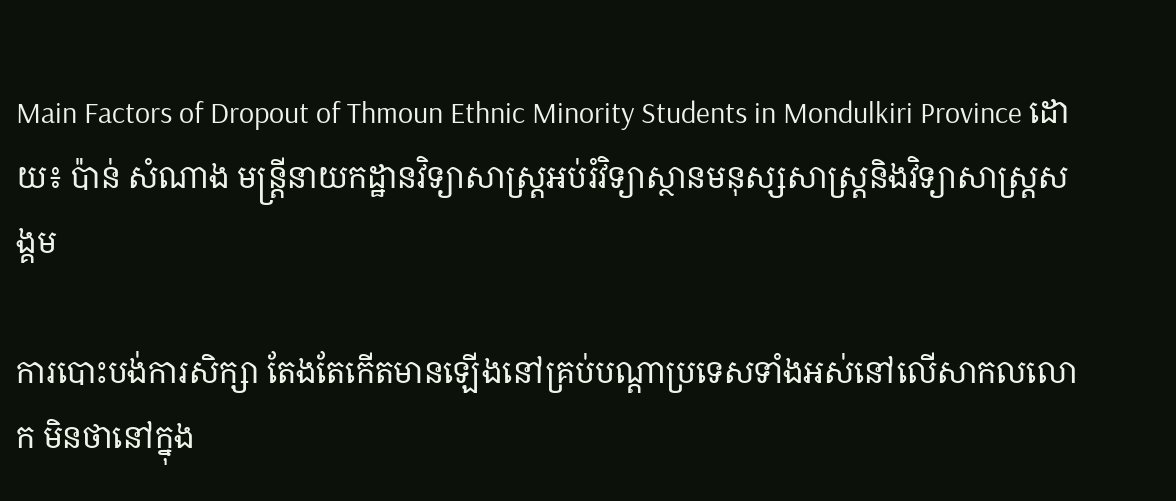Main Factors of Dropout of Thmoun Ethnic Minority Students in Mondulkiri Province ដោយ៖ ប៉ាន់ សំណាង មន្ដ្រីនាយកដ្ឋានវិទ្យាសាស្ដ្រអប់រំវិទ្យាស្ថានមនុស្សសាស្ដ្រនិងវិទ្យាសាស្ដ្រសង្គម

ការបោះបង់ការសិក្សា តែងតែកើតមានឡើងនៅគ្រប់បណ្តាប្រទេសទាំងអស់នៅលើសាកលលោក មិនថានៅក្នុង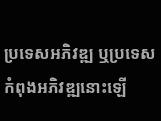ប្រទេសអភិវឌ្ឍ ឬប្រទេសកំពុងអភិវឌ្ឍនោះឡើ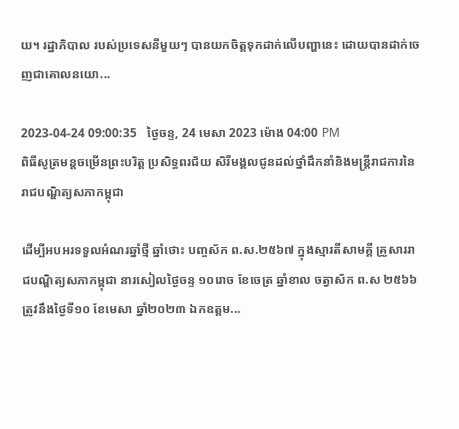យ។ រដ្ឋាភិបាល របស់ប្រទេសនីមួយៗ បានយកចិត្តទុកដាក់លើបញ្ហានេះ ដោយបានដាក់ចេញជាគោលនយោ...

2023-04-24 09:00:35   ថ្ងៃចន្ទ, 24 មេសា 2023 ម៉ោង 04:00 PM
ពិធីសូត្រមន្តចម្រើនព្រះបរិត្ត ប្រសិទ្ធពរជ័យ សិរីមង្គលជូនដល់ថ្នាំដឹកនាំនិងមន្ត្រីរាជការនៃរាជបណ្ឌិត្យសភាកម្ពុជា

ដើម្បីអបអរទទួលអំណរឆ្នាំថ្មី ឆ្នាំថោះ បញ្ចស័ក ព.ស.២៥៦៧ ក្នុងស្មារតីសាមគ្គី គ្រួសាររាជបណ្ឌិត្យសភាកម្ពុជា នារសៀលថ្ងៃចន្ទ ១០រោច ខែចេត្រ ឆ្នាំខាល ចត្វាស័ក ព.ស ២៥៦៦ ត្រូវនឹងថ្ងៃទី១០ ខែមេសា ឆ្នាំ២០២៣ ឯកឧត្តម...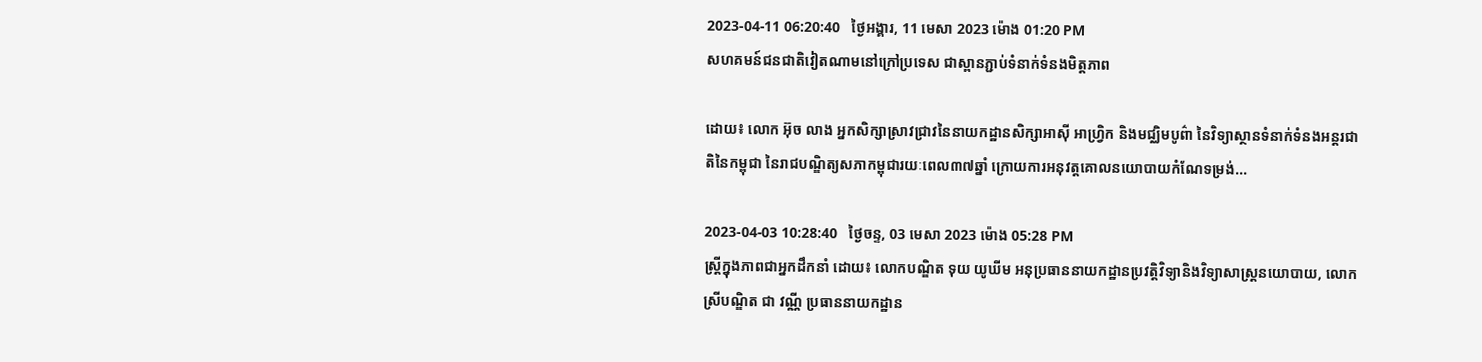2023-04-11 06:20:40   ថ្ងៃអង្គារ, 11 មេសា 2023 ម៉ោង 01:20 PM
សហគមន៍ជនជាតិវៀតណាមនៅក្រៅប្រទេស ជាស្ពានភ្ជាប់ទំនាក់ទំនងមិត្តភាព

ដោយ៖ លោក អ៊ុច លាង អ្នកសិក្សាស្រាវជ្រាវនៃនាយកដ្ឋានសិក្សាអាស៊ី អាហ្វ្រិក និងមជ្ឈិមបូព៌ា នៃវិទ្យាស្ថានទំនាក់ទំនងអន្តរជាតិនៃកម្ពុជា នៃរាជបណ្ឌិត្យសភាកម្ពុជារយៈពេល៣៧ឆ្នាំ ក្រោយការអនុវត្តគោលនយោបាយកំណែទម្រង់...

2023-04-03 10:28:40   ថ្ងៃចន្ទ, 03 មេសា 2023 ម៉ោង 05:28 PM
ស្រ្តីក្នុងភាពជាអ្នកដឹកនាំ ដោយ៖ លោកបណ្ឌិត ទុយ យូឃីម អនុប្រធាននាយកដ្ឋានប្រវត្តិវិទ្យានិងវិទ្យាសាស្រ្តនយោបាយ, លោកស្រីបណ្ឌិត ជា វណ្ណី ប្រធាននាយកដ្ឋាន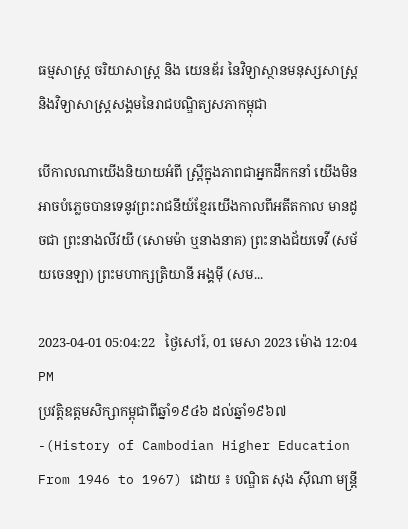ធម្មសាស្រ្ត ចរិយាសាស្រ្ត និង យេនឌ័រ នៃវិទ្យាស្ថានមនុស្សសាស្រ្តនិងវិទ្យាសាស្រ្តសង្គមនៃរាជបណ្ឌិត្យសភាកម្ពុជា

បើកាលណាយើងនិយាយអំពី ស្រ្តីក្នុងភាពជាអ្នកដឹកកនាំ យើងមិនអាចបំភ្លេចបានទេនូវព្រះរាជនីយ៍ខ្មែរយើងកាលពីអតីតកាល មានដូចជា ព្រះនាងលីវយី (សោមម៉ា ឬនាងនាគ) ព្រះនាងជ័យទេវី (សម័យចេនឡា) ព្រះមហាក្សត្រិយានី អង្គម៉ី (សម...

2023-04-01 05:04:22   ថ្ងៃសៅរ៍, 01 មេសា 2023 ម៉ោង 12:04 PM
ប្រវត្តិឧត្តមសិក្សាកម្ពុជាពីឆ្នាំ១៩៤៦ ដល់ឆ្នាំ១៩៦៧-(History of Cambodian Higher Education From 1946 to 1967) ដោយ ៖ បណ្ឌិត សុង ស៊ីណា មន្ត្រី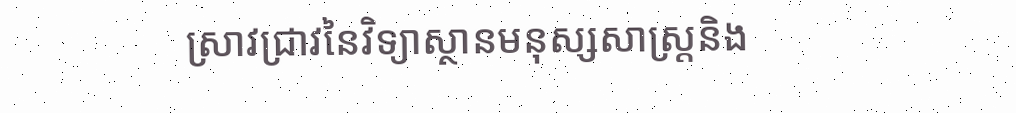ស្រាវជ្រាវនៃវិទ្យាស្ថានមនុស្សសាស្ត្រនិង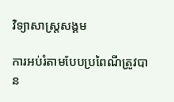វិទ្យាសាស្ត្រសង្គម

ការអប់រំតាមបែបប្រពៃណីត្រូវបាន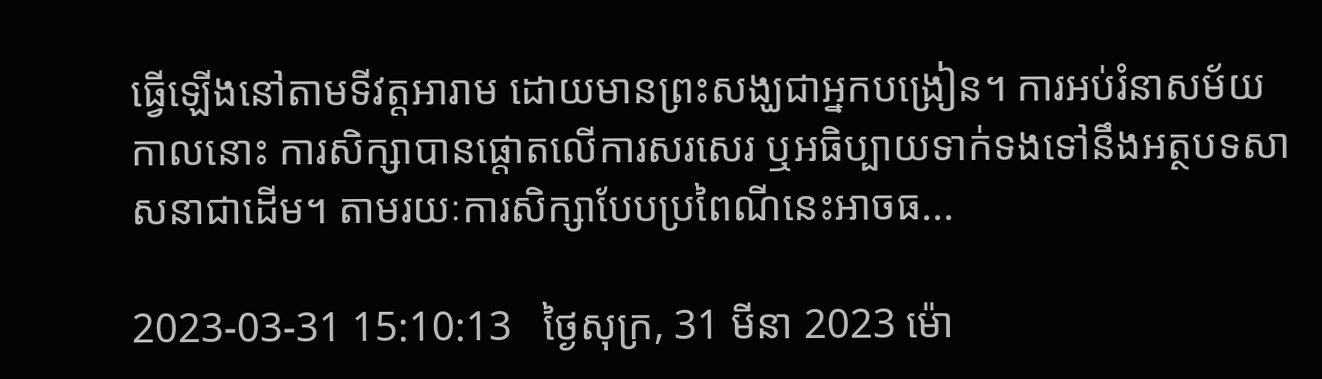ធ្វើឡើងនៅតាមទីវត្តអារាម ដោយមានព្រះសង្ឃជាអ្នកបង្រៀន។ ការអប់រំនាសម័យកាលនោះ ការសិក្សាបានផ្តោតលើការសរសេរ ឬអធិប្បាយទាក់ទងទៅនឹងអត្ថបទសាសនាជាដើម។ តាមរយៈការសិក្សាបែបប្រពៃណីនេះអាចធ...

2023-03-31 15:10:13   ថ្ងៃសុក្រ, 31 មីនា 2023 ម៉ោ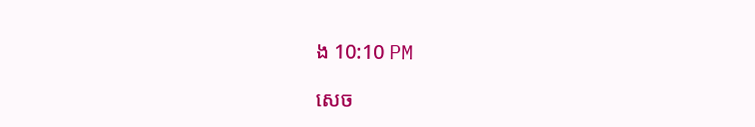ង 10:10 PM

សេច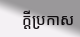ក្តីប្រកាស